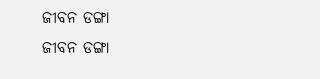ଜୀବନ ଡଙ୍ଗା
ଜୀବନ ଡଙ୍ଗା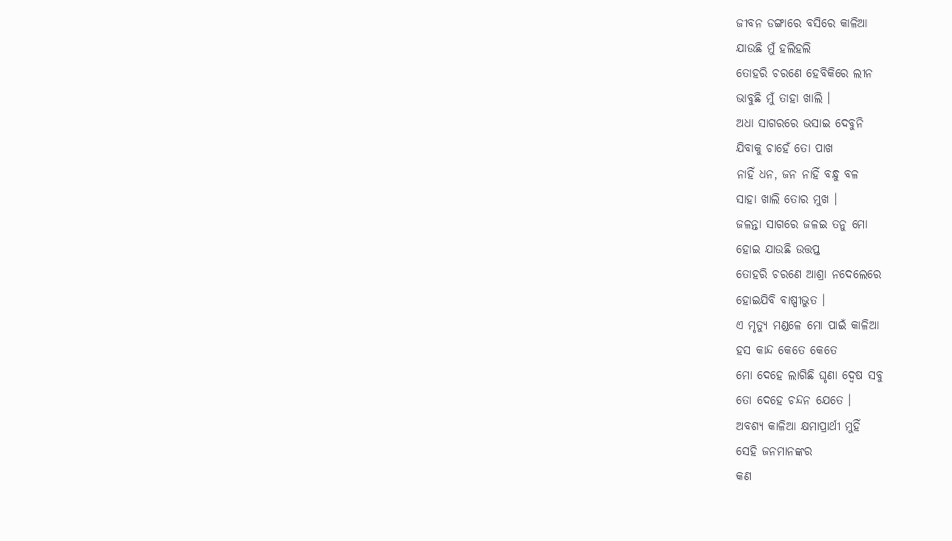ଜୀବନ ଡଙ୍ଗାରେ ବସିରେ କାଳିଆ
ଯାଉଛି ମୁଁ ହଲିହଲି
ତୋହରି ଚରଣେ ହେବିକିରେ ଲୀନ
ଭାବୁଛି ମୁଁ ତାହା ଖାଲି ।
ଅଧା ସାଗରରେ ଭସାଇ ଦେବୁନି
ଯିବାକୁ ଚାହେଁ ତୋ ପାଖ
ନାହିଁ ଧନ, ଜନ ନାହିଁ ବନ୍ଧୁ ବଳ
ସାହା ଖାଲି ତୋର ମୁଖ ।
ଜଳନ୍ତା ସାଗରେ ଜଳଇ ତନୁ ମୋ
ହୋଇ ଯାଉଛି ଉତ୍ତପ୍ତ
ତୋହରି ଚରଣେ ଆଶ୍ରା ନଦେଲେରେ
ହୋଇଯିବି ବାଷ୍ପୀଭୁତ ।
ଏ ମୃତ୍ୟୁ ମଣ୍ଡଳେ ମୋ ପାଇଁ କାଳିଆ
ହସ କାନ୍ଦ କେତେ କେତେ
ମୋ ଦେହେ ଲାଗିଛି ଘୃଣା ଦ୍ୱେଷ ସବୁ
ତୋ ଦେହେ ଚନ୍ଦନ ଯେତେ ।
ଅବଶ୍ୟ କାଳିଆ କ୍ଷମାପ୍ରାର୍ଥୀ ମୁହିଁ
ସେହି ଜନମାନଙ୍କର
କଣ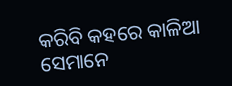କରିବି କହରେ କାଳିଆ
ସେମାନେ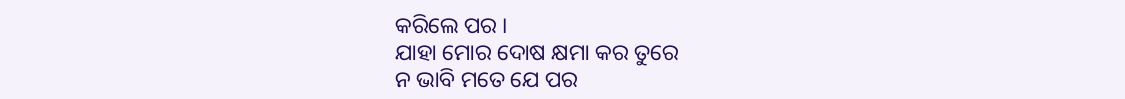କରିଲେ ପର ।
ଯାହା ମୋର ଦୋଷ କ୍ଷମା କର ତୁରେ
ନ ଭାବି ମତେ ଯେ ପର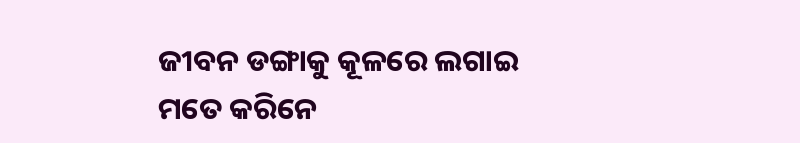ଜୀବନ ଡଙ୍ଗାକୁ କୂଳରେ ଲଗାଇ
ମତେ କରିନେ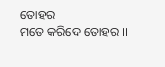ତୋହର
ମତେ କରିଦେ ତୋହର ।।